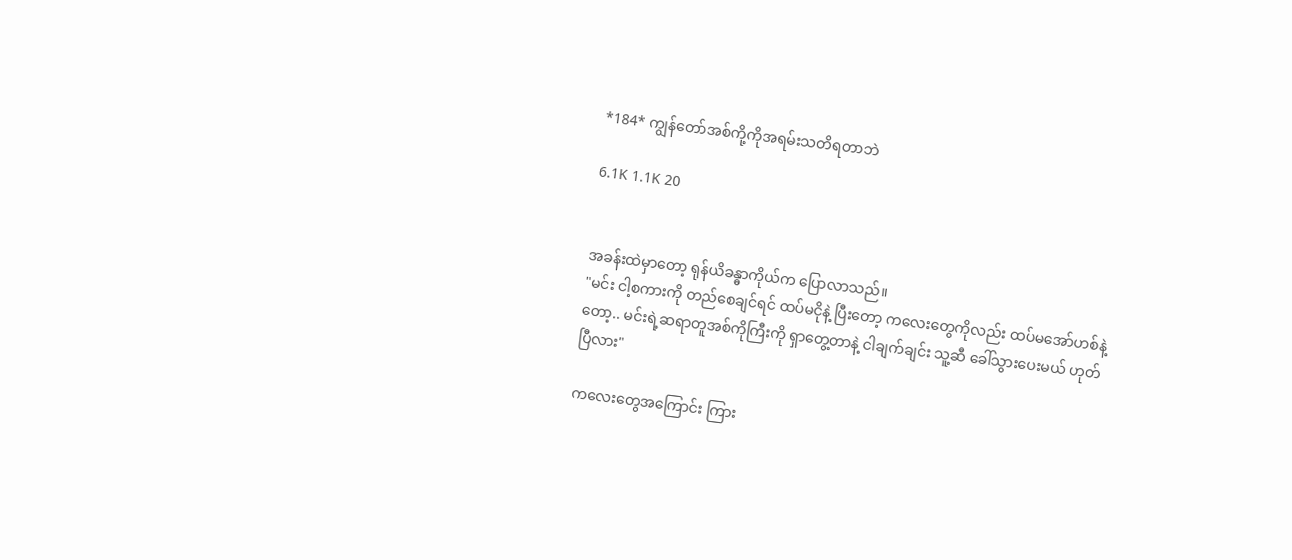*184* ကျွန်တော်အစ်ကို့ကိုအရမ်းသတိရတာဘဲ

6.1K 1.1K 20


အခန်းထဲမှာတော့ ရုန်ယိခန္ဓာကိုယ်က ပြောလာသည်။
"မင်း ငါ့စကားကို တည်စေချင်ရင် ထပ်မငိုနဲ့ ပြီးတော့ ကလေးတွေကိုလည်း ထပ်မအော်ဟစ်နဲ့တော့.. မင်းရဲ့ဆရာတူအစ်ကိုကြီးကို ရှာတွေ့တာနဲ့ ငါချက်ချင်း သူ့ဆီ ခေါ်သွားပေးမယ် ဟုတ်ပြီလား"

ကလေးတွေအကြောင်း ကြား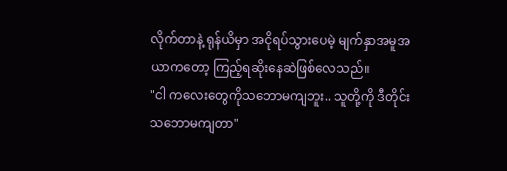လိုက်တာနဲ့ ရုန်ယိမှာ အငိုရပ်သွားပေမဲ့ မျက်နှာအမူအယာကတော့ ကြည့်ရဆိုးနေဆဲဖြစ်လေသည်။
"ငါ ကလေးတွေကိုသဘောမကျဘူး.. သူတို့ကို ဒီတိုင်း သဘောမကျတာ"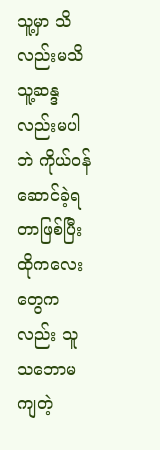သူ့မှာ သိလည်းမသိ သူ့ဆန္ဒလည်းမပါဘဲ ကိုယ်ဝန်ဆောင်ခဲ့ရတာဖြစ်ပြီး ထိုကလေးတွေကလည်း သူသဘောမကျတဲ့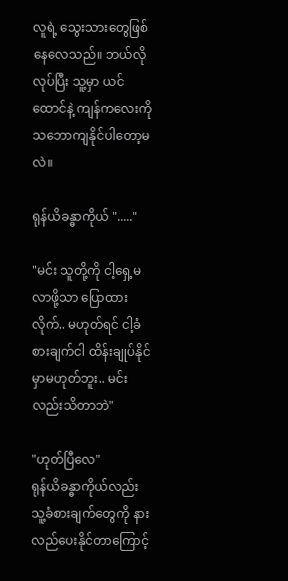လူရဲ့ သွေးသားတွေဖြစ်နေလေသည်။ ဘယ်လိုလုပ်ပြီး သူ့မှာ ယင်ထောင်နဲ့ ကျန်ကလေးကို သဘောကျနိုင်ပါတော့မလဲ။

ရုန်ယိခန္ဓာကိုယ် "....."

"မင်း သူတို့ကို ငါ့ရှေ့မလာဖို့သာ ပြောထားလိုက်.. မဟုတ်ရင် ငါ့ခံစားချက်ငါ ထိန်းချုပ်နိုင်မှာမဟုတ်ဘူး.. မင်းလည်းသိတာဘဲ"

"ဟုတ်ပြီလေ"
ရုန်ယိခန္ဓာကိုယ်လည်း သူ့ခံစားချက်တွေကို နားလည်ပေးနိုင်တာကြောင့်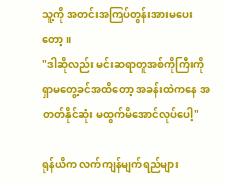သူ့ကို အတင်းအကြပ်တွန်းအားမပေးတော့။
"ဒါဆိုလည်း မင်းဆရာတူအစ်ကိုကြီးကို ရှာမတွေ့ခင်အထိတော့ အခန်းထဲကနေ အတတ်နိုင်ဆုံး မထွက်မိအောင်လုပ်ပေါ့"

ရုန်ယိက လက်ကျန်မျက်ရည်များ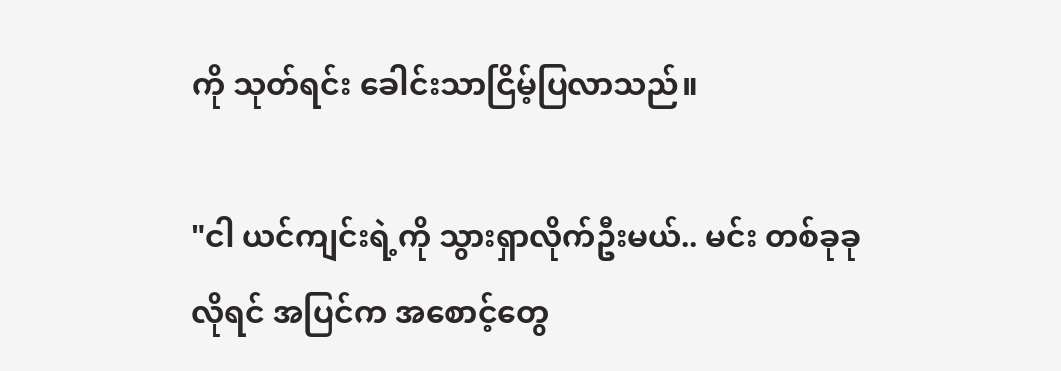ကို သုတ်ရင်း ခေါင်းသာငြိမ့်ပြလာသည်။

"ငါ ယင်ကျင်းရဲ့ကို သွားရှာလိုက်ဦးမယ်.. မင်း တစ်ခုခုလိုရင် အပြင်က အစောင့်တွေ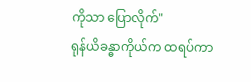ကိုသာ ပြောလိုက်"
ရုန်ယိခန္ဓာကိုယ်က ထရပ်ကာ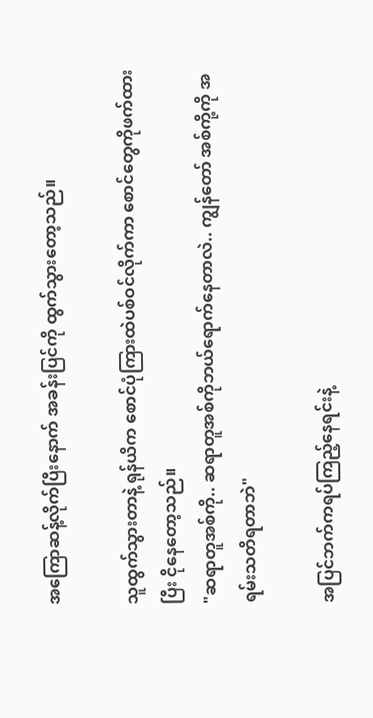အကြောဆန့်လိုက်ပြီးနောက် အခန်းပြင်ကို ထွက်သွားတော့သည်။

သူထွက်သွားတာနဲ့ ရုန်ယိက စောင်ပုံကြားထဲပစ်ဝင်လိုက်ကာ စောင်တွေကိုဖက်ထားပြီး ငိုနေတော့သည်။
"ဆရာတူအစ်ကို.. ဆရာတူအစ်ကိုဘယ်ရောက်နေတာလဲ.. ကျွန်တော် အစ်ကို့ကို အရမ်းသတိရတာဘဲ"

အပြင်ဘက်ကရပ်ကြည့်နေရင်းနဲ့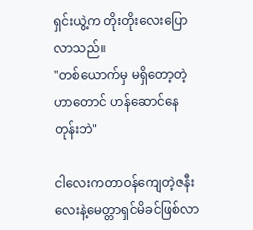ရှင်းယွဲ့က တိုးတိုးလေးပြောလာသည်။
"တစ်ယောက်မှ မရှိတော့တဲ့ဟာတောင် ဟန်ဆောင်နေတုန်းဘဲ"

ငါလေးကတာဝန်ကျေတဲ့ဇနီးလေးနဲ့မေတ္တာရှင်မိခင်ဖြစ်လာ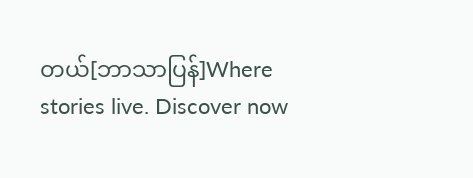တယ်[ဘာသာပြန်]Where stories live. Discover now